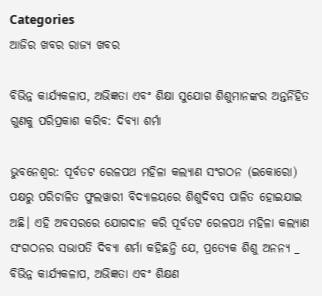Categories
ଆଜିର ଖବର ରାଜ୍ୟ ଖବର

ବିଭିନ୍ନ କାର୍ଯ୍ୟକଳାପ, ଅଭିଜ୍ଞତା ଏବଂ ଶିକ୍ଷା ସୁଯୋଗ ଶିଶୁମାନଙ୍କର ଅନ୍ତର୍ନିହିତ ଗୁଣକୁ ପରିପ୍ରକାଶ କରିବ: ଦିବ୍ୟା ଶର୍ମା

ଭୁବନେଶ୍ଵର: ପୂର୍ବତଟ ରେଳପଥ ମହିଳା କଲ୍ୟାଣ ସଂଗଠନ (ଇକୋରୋ) ପକ୍ଷରୁ ପରିଚାଳିତ ଫୁଲୱାରୀ ବିଦ୍ୟାଳୟରେ ଶିଶୁଦିବସ ପାଳିତ ହୋଇଯାଇ ଅଛି। ଏହି ଅବସରରେ ଯୋଗଦାନ କରି ପୂର୍ବତଟ ରେଳପଥ ମହିଳା କଲ୍ୟାଣ ସଂଗଠନର ସଭାପତି ଦିବ୍ୟା ଶର୍ମା କହିଛନ୍ତି ଯେ, ପ୍ରତ୍ୟେକ ଶିଶୁ ଅନନ୍ୟ _ ବିଭିନ୍ନ କାର୍ଯ୍ୟକଳାପ, ଅଭିଜ୍ଞତା ଏବଂ ଶିକ୍ଷଣ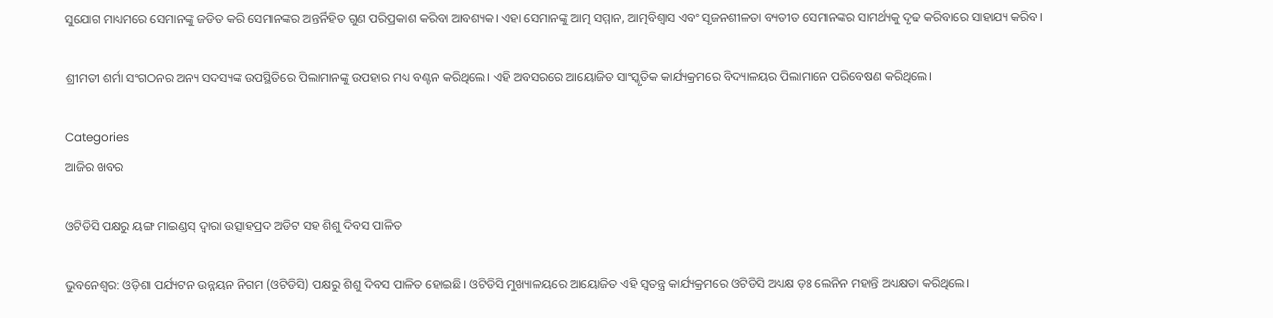ସୁଯୋଗ ମାଧ୍ୟମରେ ସେମାନଙ୍କୁ ଜଡିତ କରି ସେମାନଙ୍କର ଅନ୍ତର୍ନିହିତ ଗୁଣ ପରିପ୍ରକାଶ କରିବା ଆବଶ୍ୟକ। ଏହା ସେମାନଙ୍କୁ ଆତ୍ମ ସମ୍ମାନ, ଆତ୍ମବିଶ୍ୱାସ ଏବଂ ସୃଜନଶୀଳତା ବ୍ୟତୀତ ସେମାନଙ୍କର ସାମର୍ଥ୍ୟକୁ ଦୃଢ କରିବାରେ ସାହାଯ୍ୟ କରିବ।

ଶ୍ରୀମତୀ ଶର୍ମା ସଂଗଠନର ଅନ୍ୟ ସଦସ୍ୟଙ୍କ ଉପସ୍ଥିତିରେ ପିଲାମାନଙ୍କୁ ଉପହାର ମଧ୍ୟ ବଣ୍ଟନ କରିଥିଲେ। ଏହି ଅବସରରେ ଆୟୋଜିତ ସାଂସ୍କୃତିକ କାର୍ଯ୍ୟକ୍ରମରେ ବିଦ୍ୟାଳୟର ପିଲାମାନେ ପରିବେଷଣ କରିଥିଲେ।

Categories
ଆଜିର ଖବର

ଓଟିଡିସି ପକ୍ଷରୁ ୟଙ୍ଗ ମାଇଣ୍ଡସ୍‌ ଦ୍ୱାରା ଉତ୍ସାହପ୍ରଦ ଅଡିଟ ସହ ଶିଶୁ ଦିବସ ପାଳିତ

ଭୁବନେଶ୍ୱର: ଓଡ଼ିଶା ପର୍ଯ୍ୟଟନ ଉନ୍ନୟନ ନିଗମ (ଓଟିଡିସି) ପକ୍ଷରୁ ଶିଶୁ ଦିବସ ପାଳିତ ହୋଇଛି। ଓଟିଡିସି ମୁଖ୍ୟାଳୟରେ ଆୟୋଜିତ ଏହି ସ୍ୱତନ୍ତ୍ର କାର୍ଯ୍ୟକ୍ରମରେ ଓଟିଡିସି ଅଧ୍ୟକ୍ଷ ଡ଼ଃ ଲେନିନ ମହାନ୍ତି ଅଧ୍ୟକ୍ଷତା କରିଥିଲେ।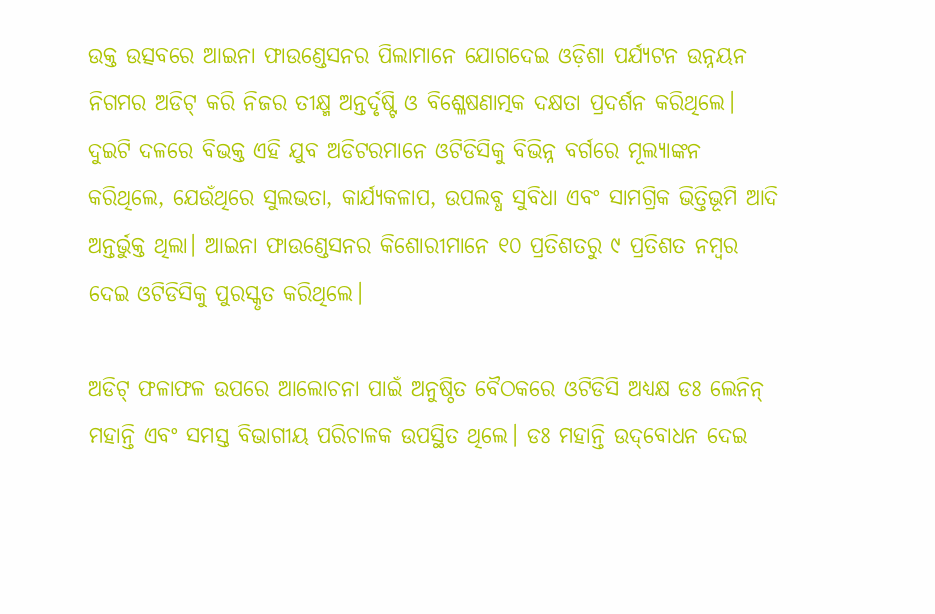ଉକ୍ତ ଉତ୍ସବରେ ଆଇନା ଫାଉଣ୍ଡେସନର ପିଲାମାନେ ଯୋଗଦେଇ ଓଡ଼ିଶା ପର୍ଯ୍ୟଟନ ଉନ୍ନୟନ ନିଗମର ଅଡିଟ୍‌ କରି ନିଜର ତୀକ୍ଷ୍ମ ଅନ୍ତର୍ଦୃଷ୍ଟି ଓ ବିଶ୍ଳେଷଣାତ୍ମକ ଦକ୍ଷତା ପ୍ରଦର୍ଶନ କରିଥିଲେ। ଦୁଇଟି ଦଳରେ ବିଭକ୍ତ ଏହି ଯୁବ ଅଡିଟରମାନେ ଓଟିଡିସିକୁ ବିଭିନ୍ନ ବର୍ଗରେ ମୂଲ୍ୟାଙ୍କନ କରିଥିଲେ, ଯେଉଁଥିରେ ସୁଲଭତା, କାର୍ଯ୍ୟକଳାପ, ଉପଲବ୍ଧ ସୁବିଧା ଏବଂ ସାମଗ୍ରିକ ଭିତ୍ତିଭୂମି ଆଦି ଅନ୍ତର୍ଭୁକ୍ତ ଥିଲା। ଆଇନା ଫାଉଣ୍ଡେସନର କିଶୋରୀମାନେ ୧୦ ପ୍ରତିଶତରୁ ୯ ପ୍ରତିଶତ ନମ୍ବର ଦେଇ ଓଟିଡିସିକୁ ପୁରସ୍କୃତ କରିଥିଲେ।

ଅଡିଟ୍‌ ଫଳାଫଳ ଉପରେ ଆଲୋଚନା ପାଇଁ ଅନୁଷ୍ଠିତ ବୈଠକରେ ଓଟିଡିସି ଅଧ୍ୟକ୍ଷ ଡଃ ଲେନିନ୍‌ ମହାନ୍ତି ଏବଂ ସମସ୍ତ ବିଭାଗୀୟ ପରିଚାଳକ ଉପସ୍ଥିତ ଥିଲେ। ଡଃ ମହାନ୍ତି ଉଦ୍‌ବୋଧନ ଦେଇ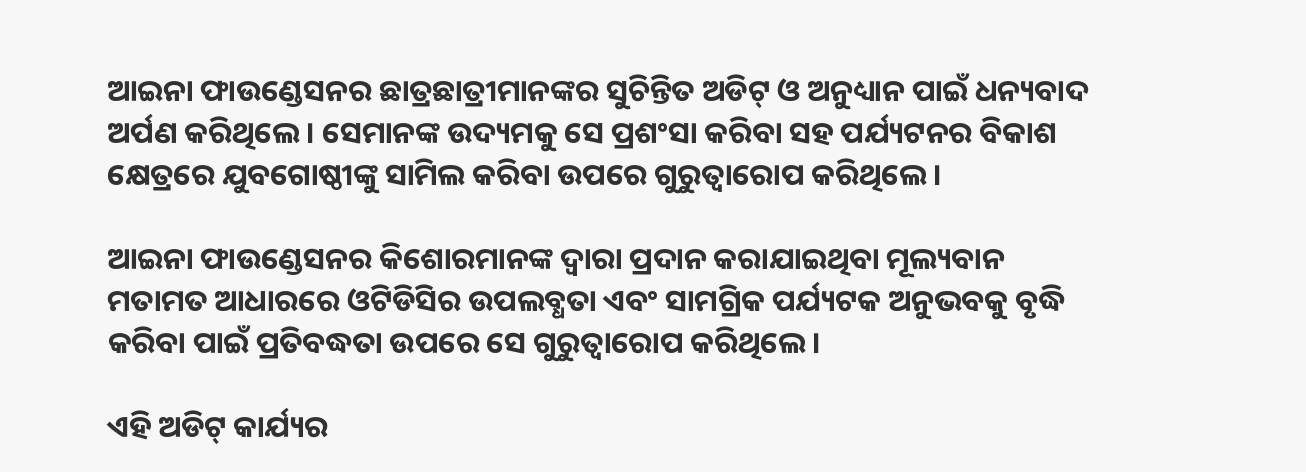ଆଇନା ଫାଉଣ୍ଡେସନର ଛାତ୍ରଛାତ୍ରୀମାନଙ୍କର ସୁଚିନ୍ତିତ ଅଡିଟ୍‌ ଓ ଅନୁଧ୍ୟାନ ପାଇଁ ଧନ୍ୟବାଦ ଅର୍ପଣ କରିଥିଲେ। ସେମାନଙ୍କ ଉଦ୍ୟମକୁ ସେ ପ୍ରଶଂସା କରିବା ସହ ପର୍ଯ୍ୟଟନର ବିକାଶ କ୍ଷେତ୍ରରେ ଯୁବଗୋଷ୍ଠୀଙ୍କୁ ସାମିଲ କରିବା ଉପରେ ଗୁରୁତ୍ୱାରୋପ କରିଥିଲେ।

ଆଇନା ଫାଉଣ୍ଡେସନର କିଶୋରମାନଙ୍କ ଦ୍ୱାରା ପ୍ରଦାନ କରାଯାଇଥିବା ମୂଲ୍ୟବାନ ମତାମତ ଆଧାରରେ ଓଟିଡିସିର ଉପଲବ୍ଧତା ଏବଂ ସାମଗ୍ରିକ ପର୍ଯ୍ୟଟକ ଅନୁଭବକୁ ବୃଦ୍ଧି କରିବା ପାଇଁ ପ୍ରତିବଦ୍ଧତା ଉପରେ ସେ ଗୁରୁତ୍ୱାରୋପ କରିଥିଲେ।

ଏହି ଅଡିଟ୍‌ କାର୍ଯ୍ୟର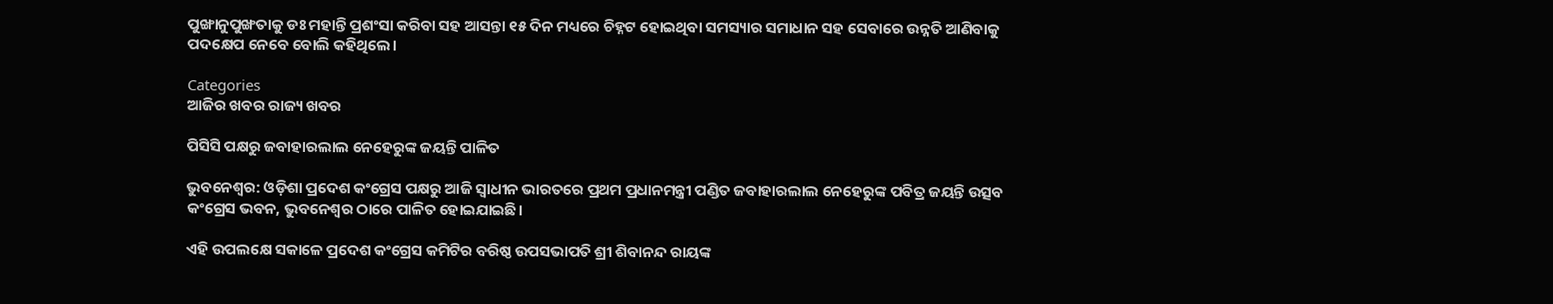ପୁଙ୍ଖାନୁପୁଙ୍ଖତାକୁ ଡଃ ମହାନ୍ତି ପ୍ରଶଂସା କରିବା ସହ ଆସନ୍ତା ୧୫ ଦିନ ମଧ୍ୟରେ ଚିହ୍ନଟ ହୋଇଥିବା ସମସ୍ୟାର ସମାଧାନ ସହ ସେବାରେ ଉନ୍ନତି ଆଣିବାକୁ ପଦକ୍ଷେପ ନେବେ ବୋଲି କହିଥିଲେ।

Categories
ଆଜିର ଖବର ରାଜ୍ୟ ଖବର

ପିସିସି ପକ୍ଷରୁ ଜବାହାରଲାଲ ନେହେରୁଙ୍କ ଜୟନ୍ତି ପାଳିତ

ଭୁବନେଶ୍ୱର: ଓଡ଼ିଶା ପ୍ରଦେଶ କଂଗ୍ରେସ ପକ୍ଷରୁ ଆଜି ସ୍ୱାଧୀନ ଭାରତରେ ପ୍ରଥମ ପ୍ରଧାନମନ୍ତ୍ରୀ ପଣ୍ଡିତ ଜବାହାରଲାଲ ନେହେରୁଙ୍କ ପବିତ୍ର ଜୟନ୍ତି ଉତ୍ସବ କଂଗ୍ରେସ ଭବନ, ଭୁବନେଶ୍ୱର ଠାରେ ପାଳିତ ହୋଇଯାଇଛି।

ଏହି ଉପଲକ୍ଷେ ସକାଳେ ପ୍ରଦେଶ କଂଗ୍ରେସ କମିଟିର ବରିଷ୍ଠ ଉପସଭାପତି ଶ୍ରୀ ଶିବାନନ୍ଦ ରାୟଙ୍କ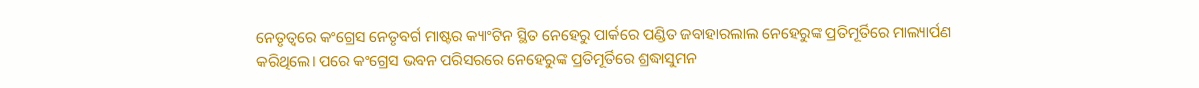ନେତୃତ୍ୱରେ କଂଗ୍ରେସ ନେତୃବର୍ଗ ମାଷ୍ଟର କ୍ୟାଂଟିନ ସ୍ଥିତ ନେହେରୁ ପାର୍କରେ ପଣ୍ଡିତ ଜବାହାରଲାଲ ନେହେରୁଙ୍କ ପ୍ରତିମୂର୍ତିରେ ମାଲ୍ୟାର୍ପଣ କରିଥିଲେ। ପରେ କଂଗ୍ରେସ ଭବନ ପରିସରରେ ନେହେରୁଙ୍କ ପ୍ରତିମୂର୍ତିରେ ଶ୍ରଦ୍ଧାସୁମନ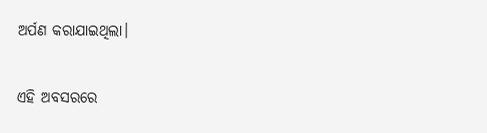ଅର୍ପଣ କରାଯାଇଥିଲା।

ଏହି ଅବସରରେ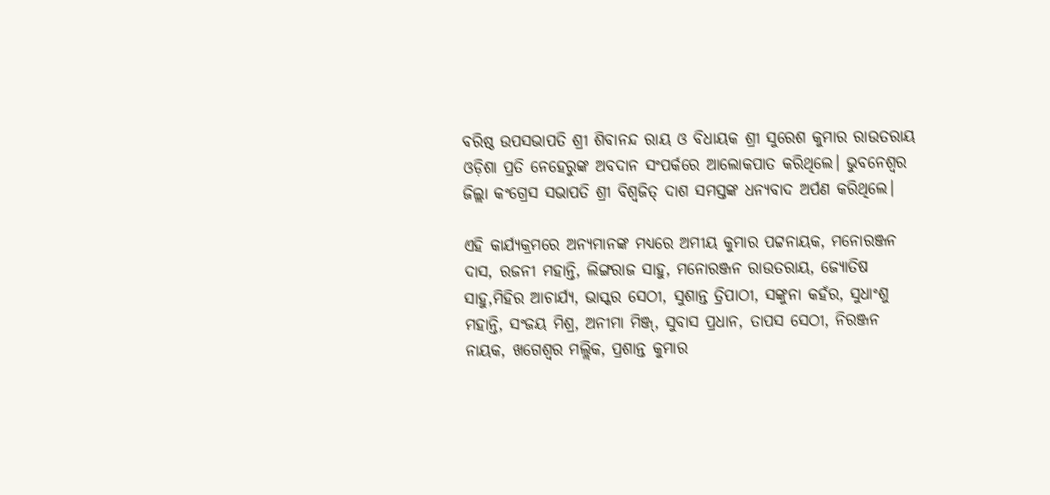ବରିଷ୍ଠ ଉପସଭାପତି ଶ୍ରୀ ଶିବାନନ୍ଦ ରାୟ ଓ ବିଧାୟକ ଶ୍ରୀ ସୁରେଶ କୁମାର ରାଉତରାୟ ଓଡ଼ିଶା ପ୍ରତି ନେହେରୁଙ୍କ ଅବଦାନ ସଂପର୍କରେ ଆଲୋକପାତ କରିଥିଲେ। ଭୁବନେଶ୍ୱର ଜିଲ୍ଲା କଂଗ୍ରେସ ସଭାପତି ଶ୍ରୀ ବିଶ୍ୱଜିତ୍ ଦାଶ ସମସ୍ତଙ୍କ ଧନ୍ୟବାଦ ଅର୍ପଣ କରିଥିଲେ।

ଏହି କାର୍ଯ୍ୟକ୍ରମରେ ଅନ୍ୟମାନଙ୍କ ମଧ୍ୟରେ ଅମୀୟ କୁମାର ପଟ୍ଟନାୟକ, ମନୋରଞ୍ଜନ ଦାସ, ରଜନୀ ମହାନ୍ତି, ଲିଙ୍ଗରାଜ ସାହୁ, ମନୋରଞ୍ଜନ ରାଉତରାୟ, ଜ୍ୟୋତିଷ ସାହୁ,ମିହିର ଆଚାର୍ଯ୍ୟ, ଭାସ୍କର ସେଠୀ, ସୁଶାନ୍ତ ତ୍ରିପାଠୀ, ସଙ୍କୁନା କହଁର, ସୁଧାଂଶୁ ମହାନ୍ତି, ସଂଜୟ ମିଶ୍ର, ଅନୀମା ମିଞ୍ଜ୍‌, ସୁବାସ ପ୍ରଧାନ, ତାପସ ସେଠୀ, ନିରଞ୍ଜନ ନାୟକ, ଖଗେଶ୍ୱର ମଲ୍ଲିକ, ପ୍ରଶାନ୍ତ କୁମାର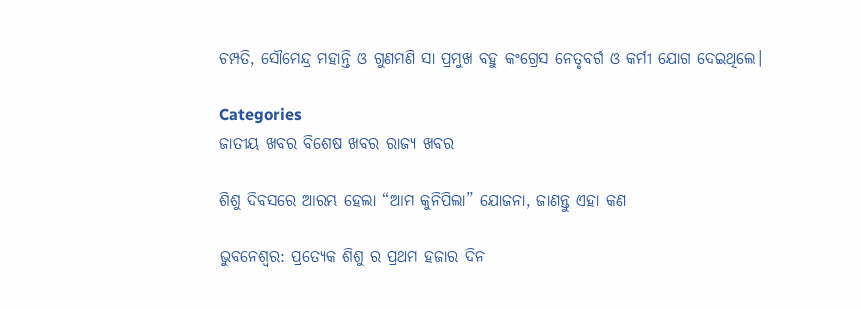ଚମ୍ପତି, ସୌମେନ୍ଦ୍ର ମହାନ୍ତି ଓ ଗୁଣମଣି ସା ପ୍ରମୁଖ ବହୁ କଂଗ୍ରେସ ନେତୃବର୍ଗ ଓ କର୍ମୀ ଯୋଗ ଦେଇଥିଲେ।

Categories
ଜାତୀୟ ଖବର ବିଶେଷ ଖବର ରାଜ୍ୟ ଖବର

ଶିଶୁ ଦିବସରେ ଆରମ୍ଭ ହେଲା “ଆମ କୁନିପିଲା” ଯୋଜନା, ଜାଣନ୍ତୁ ଏହା କଣ

ଭୁବନେଶ୍ୱର: ପ୍ରତ୍ୟେକ ଶିଶୁ ର ପ୍ରଥମ ହଜାର ଦିନ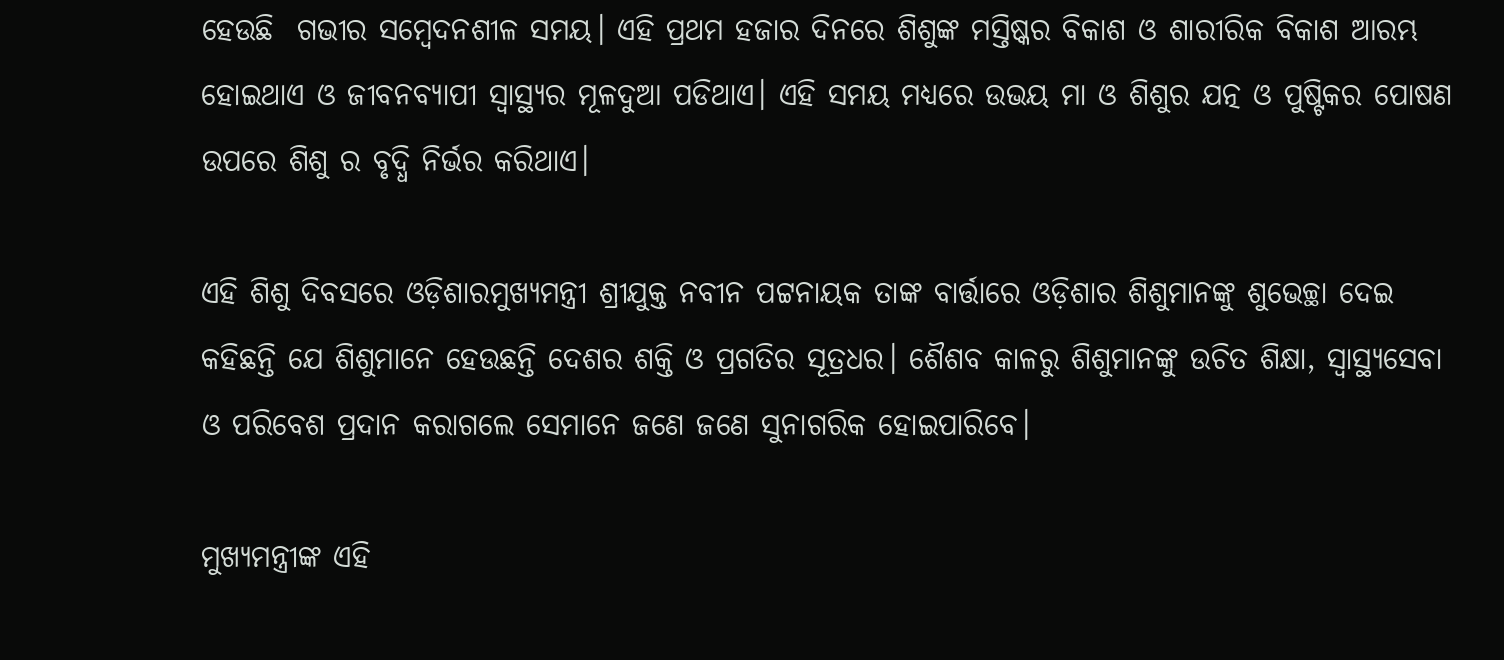ହେଉଛି  ଗଭୀର ସମ୍ବେଦନଶୀଳ ସମୟ। ଏହି ପ୍ରଥମ ହଜାର ଦିନରେ ଶିଶୁଙ୍କ ମସ୍ତିଷ୍କର ବିକାଶ ଓ ଶାରୀରିକ ବିକାଶ ଆରମ୍ଭ ହୋଇଥାଏ ଓ ଜୀବନବ୍ୟାପୀ ସ୍ଵାସ୍ଥ୍ୟର ମୂଳଦୁଆ ପଡିଥାଏ। ଏହି ସମୟ ମଧ୍ୟରେ ଉଭୟ ମା ଓ ଶିଶୁର ଯତ୍ନ ଓ ପୁଷ୍ଟିକର ପୋଷଣ ଉପରେ ଶିଶୁ ର ବୃଦ୍ଧି ନିର୍ଭର କରିଥାଏ।

ଏହି ଶିଶୁ ଦିବସରେ ଓଡ଼ିଶାରମୁଖ୍ୟମନ୍ତ୍ରୀ ଶ୍ରୀଯୁକ୍ତ ନବୀନ ପଟ୍ଟନାୟକ ତାଙ୍କ ବାର୍ତ୍ତାରେ ଓଡ଼ିଶାର ଶିଶୁମାନଙ୍କୁ ଶୁଭେଚ୍ଛା ଦେଇ କହିଛନ୍ତି ଯେ ଶିଶୁମାନେ ହେଉଛନ୍ତି ଦେଶର ଶକ୍ତି ଓ ପ୍ରଗତିର ସୂତ୍ରଧର। ଶୈଶବ କାଳରୁ ଶିଶୁମାନଙ୍କୁ ଉଚିତ ଶିକ୍ଷା, ସ୍ବାସ୍ଥ୍ୟସେବା ଓ ପରିବେଶ ପ୍ରଦାନ କରାଗଲେ ସେମାନେ ଜଣେ ଜଣେ ସୁନାଗରିକ ହୋଇପାରିବେ।

ମୁଖ୍ୟମନ୍ତ୍ରୀଙ୍କ ଏହି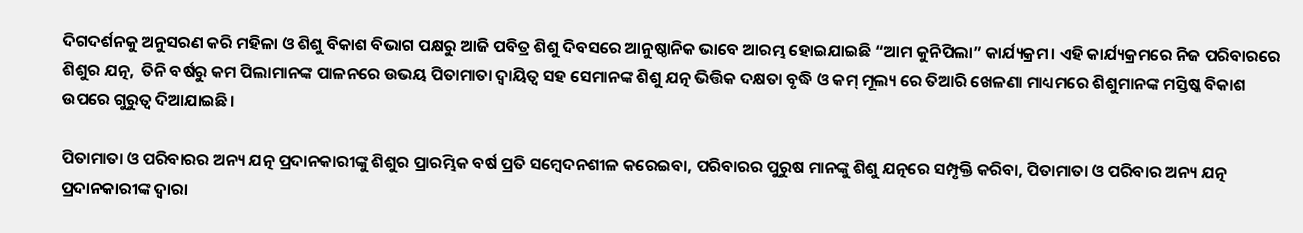ଦିଗଦର୍ଶନକୁ ଅନୁସରଣ କରି ମହିଳା ଓ ଶିଶୁ ବିକାଶ ବିଭାଗ ପକ୍ଷରୁ ଆଜି ପବିତ୍ର ଶିଶୁ ଦିବସରେ ଆନୁଷ୍ଠାନିକ ଭାବେ ଆରମ୍ଭ ହୋଇଯାଇଛି “ଆମ କୁନିପିଲା” କାର୍ଯ୍ୟକ୍ରମ। ଏହି କାର୍ଯ୍ୟକ୍ରମରେ ନିଜ ପରିବାରରେ ଶିଶୁର ଯତ୍ନ,  ତିନି ବର୍ଷରୁ କମ ପିଲାମାନଙ୍କ ପାଳନରେ ଉଭୟ ପିତାମାତା ଦ୍ଵାୟିତ୍ଵ ସହ ସେମାନଙ୍କ ଶିଶୁ ଯତ୍ନ ଭିତ୍ତିକ ଦକ୍ଷତା ବୃଦ୍ଧି ଓ କମ୍ ମୂଲ୍ୟ ରେ ତିଆରି ଖେଳଣା ମାଧ୍ୟମରେ ଶିଶୁମାନଙ୍କ ମସ୍ତିଷ୍କ ବିକାଶ ଉପରେ ଗୁରୁତ୍ଵ ଦିଆଯାଇଛି।

ପିତାମାତା ଓ ପରିବାରର ଅନ୍ୟ ଯତ୍ନ ପ୍ରଦାନକାରୀଙ୍କୁ ଶିଶୁର ପ୍ରାରମ୍ଭିକ ବର୍ଷ ପ୍ରତି ସମ୍ବେଦନଶୀଳ କରେଇବା, ପରିବାରର ପୁରୁଷ ମାନଙ୍କୁ ଶିଶୁ ଯତ୍ନରେ ସମ୍ପୃକ୍ତି କରିବା, ପିତାମାତା ଓ ପରିବାର ଅନ୍ୟ ଯତ୍ନ ପ୍ରଦାନକାରୀଙ୍କ ଦ୍ବାରା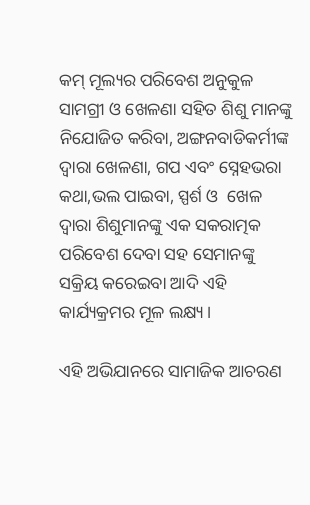କମ୍ ମୂଲ୍ୟର ପରିବେଶ ଅନୁକୁଳ ସାମଗ୍ରୀ ଓ ଖେଳଣା ସହିତ ଶିଶୁ ମାନଙ୍କୁ ନିଯୋଜିତ କରିବା, ଅଙ୍ଗନବାଡିକର୍ମୀଙ୍କ ଦ୍ବାରା ଖେଳଣା, ଗପ ଏବଂ ସ୍ନେହଭରା କଥା,ଭଲ ପାଇବା, ସ୍ପର୍ଶ ଓ  ଖେଳ ଦ୍ବାରା ଶିଶୁମାନଙ୍କୁ ଏକ ସକରାତ୍ମକ ପରିବେଶ ଦେବା ସହ ସେମାନଙ୍କୁ ସକ୍ରିୟ କରେଇବା ଆଦି ଏହି କାର୍ଯ୍ୟକ୍ରମର ମୂଳ ଲକ୍ଷ୍ୟ।

ଏହି ଅଭିଯାନରେ ସାମାଜିକ ଆଚରଣ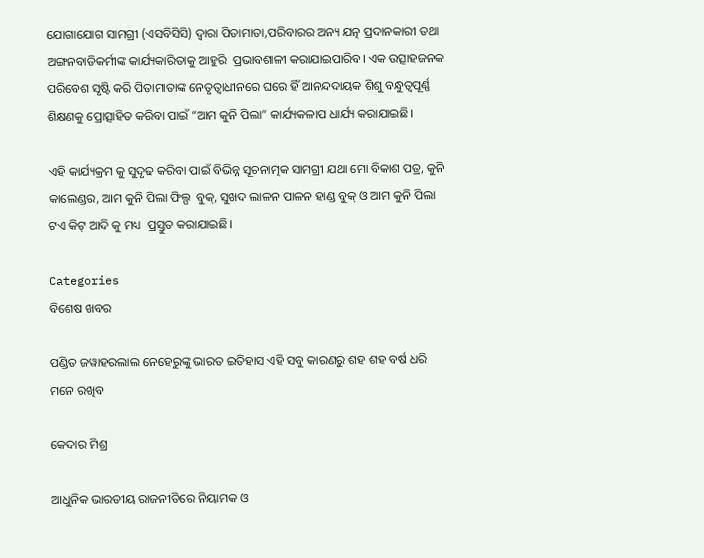ଯୋଗାଯୋଗ ସାମଗ୍ରୀ (ଏସବିସିସି) ଦ୍ବାରା ପିତାମାତା,ପରିବାରର ଅନ୍ୟ ଯତ୍ନ ପ୍ରଦାନକାରୀ ତଥା ଅଙ୍ଗନବାଡିକର୍ମୀଙ୍କ କାର୍ଯ୍ୟକାରିତାକୁ ଆହୁରି  ପ୍ରଭାବଶାଳୀ କରାଯାଇପାରିବ। ଏକ ଉତ୍ସାହଜନକ ପରିବେଶ ସୃଷ୍ଟି କରି ପିତାମାତାଙ୍କ ନେତୃତ୍ୱାଧୀନରେ ଘରେ ହିଁ ଆନନ୍ଦଦାୟକ ଶିଶୁ ବନ୍ଧୁତ୍ୱପୂର୍ଣ୍ଣ ଶିକ୍ଷଣକୁ ପ୍ରୋତ୍ସାହିତ କରିବା ପାଇଁ “ଆମ କୁନି ପିଲା” କାର୍ଯ୍ୟକଳାପ ଧାର୍ଯ୍ୟ କରାଯାଇଛି।

ଏହି କାର୍ଯ୍ୟକ୍ରମ କୁ ସୁଦୃଢ କରିବା ପାଇଁ ବିଭିନ୍ନ ସୂଚନାତ୍ମକ ସାମଗ୍ରୀ ଯଥା ମୋ ବିକାଶ ପତ୍ର, କୁନି କାଲେଣ୍ଡର, ଆମ କୁନି ପିଲା ଫିଲ୍ପ  ବୁକ୍, ସୁଖଦ ଲାଳନ ପାଳନ ହାଣ୍ଡ ବୁକ୍ ଓ ଆମ କୁନି ପିଲା ଟଏ କିଟ୍ ଆଦି କୁ ମଧ୍ୟ  ପ୍ରସ୍ତୁତ କରାଯାଇଛି।

Categories
ବିଶେଷ ଖବର

ପଣ୍ଡିତ ଜୱାହରଲାଲ ନେହେରୁଙ୍କୁ ଭାରତ ଇତିହାସ ଏହି ସବୁ କାରଣରୁ ଶହ ଶହ ବର୍ଷ ଧରି ମନେ ରଖିବ

କେଦାର ମିଶ୍ର

ଆଧୁନିକ ଭାରତୀୟ ରାଜନୀତିରେ ନିୟାମକ ଓ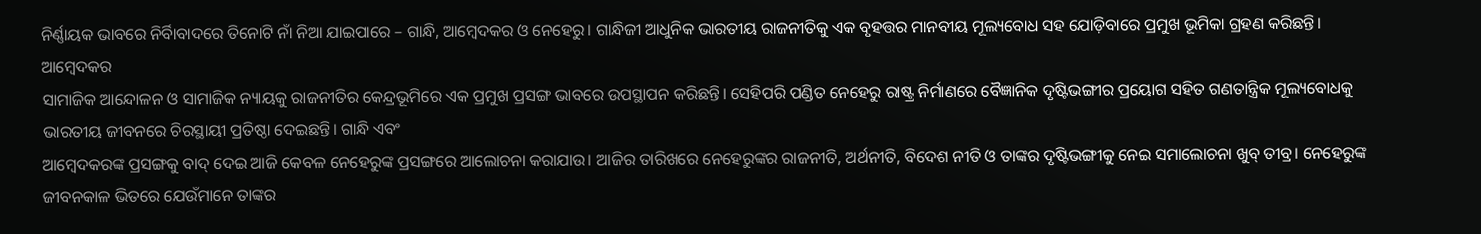ନିର୍ଣ୍ଣାୟକ ଭାବରେ ନିର୍ବିାବାଦରେ ତିନୋଟି ନାଁ ନିଆ ଯାଇପାରେ – ଗାନ୍ଧି, ଆମ୍ବେଦକର ଓ ନେହେରୁ। ଗାନ୍ଧିଜୀ ଆଧୁନିକ ଭାରତୀୟ ରାଜନୀତିକୁ ଏକ ବୃହତ୍ତର ମାନବୀୟ ମୂଲ୍ୟବୋଧ ସହ ଯୋଡ଼ିବାରେ ପ୍ରମୁଖ ଭୂମିକା ଗ୍ରହଣ କରିଛନ୍ତି। ଆମ୍ବେଦକର
ସାମାଜିକ ଆନ୍ଦୋଳନ ଓ ସାମାଜିକ ନ୍ୟାୟକୁ ରାଜନୀତିର କେନ୍ଦ୍ରଭୂମିରେ ଏକ ପ୍ରମୁଖ ପ୍ରସଙ୍ଗ ଭାବରେ ଉପସ୍ଥାପନ କରିଛନ୍ତି। ସେହିପରି ପଣ୍ଡିତ ନେହେରୁ ରାଷ୍ଟ୍ର ନିର୍ମାଣରେ ବୈଜ୍ଞାନିକ ଦୃଷ୍ଟିଭଙ୍ଗୀର ପ୍ରୟୋଗ ସହିତ ଗଣତାନ୍ତ୍ରିକ ମୂଲ୍ୟବୋଧକୁ ଭାରତୀୟ ଜୀବନରେ ଚିରସ୍ଥାୟୀ ପ୍ରତିଷ୍ଠା ଦେଇଛନ୍ତି। ଗାନ୍ଧି ଏବଂ
ଆମ୍ବେଦକରଙ୍କ ପ୍ରସଙ୍ଗକୁ ବାଦ୍ ଦେଇ ଆଜି କେବଳ ନେହେରୁଙ୍କ ପ୍ରସଙ୍ଗରେ ଆଲୋଚନା କରାଯାଉ। ଆଜିର ତାରିଖରେ ନେହେରୁଙ୍କର ରାଜନୀତି, ଅର୍ଥନୀତି, ବିଦେଶ ନୀତି ଓ ତାଙ୍କର ଦୃଷ୍ଟିଭଙ୍ଗୀକୁ ନେଇ ସମାଲୋଚନା ଖୁବ୍ ତୀବ୍ର। ନେହେରୁଙ୍କ ଜୀବନକାଳ ଭିତରେ ଯେଉଁମାନେ ତାଙ୍କର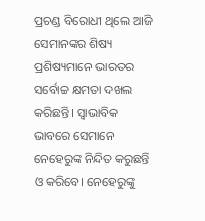ପ୍ରଚଣ୍ଡ ବିରୋଧୀ ଥିଲେ ଆଜି ସେମାନଙ୍କର ଶିଷ୍ୟ ପ୍ରଶିଷ୍ୟମାନେ ଭାରତର ସର୍ବୋଚ୍ଚ କ୍ଷମତା ଦଖଲ କରିଛନ୍ତି। ସ୍ୱାଭାବିକ ଭାବରେ ସେମାନେ ନେହେରୁଙ୍କ ନିନ୍ଦିତ କରୁଛନ୍ତି ଓ କରିବେ। ନେହେରୁଙ୍କୁ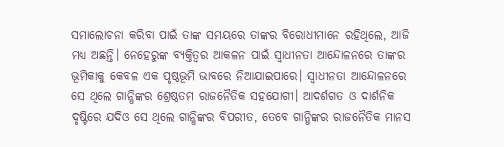ସମାଲୋଚନା କରିବା ପାଇଁ ତାଙ୍କ ସମୟରେ ତାଙ୍କର ବିରୋଧୀମାନେ ରହିଥିଲେ, ଆଜି ମଧ୍ୟ ଅଛନ୍ତି। ନେହେରୁଙ୍କ ବ୍ୟକ୍ତିତ୍ୱର ଆକଳନ ପାଇଁ ସ୍ୱାଧୀନତା ଆନ୍ଦୋଳନରେ ତାଙ୍କର ଭୂମିକାକୁ କେବଳ ଏକ ପୃଷ୍ଠଭୂମି ଭାବରେ ନିଆଯାଇପାରେ। ସ୍ୱାଧୀନତା ଆନ୍ଦୋଳନରେ ସେ ଥିଲେ ଗାନ୍ଧିଙ୍କର ଶ୍ରେଷ୍ଠତମ ରାଜନୈତିକ ସହଯୋଗୀ। ଆଦର୍ଶଗତ ଓ ଦାର୍ଶନିକ ଦୃଷ୍ଟିରେ ଯଦିଓ ସେ ଥିଲେ ଗାନ୍ଧିଙ୍କର ବିପରୀତ, ତେବେ ଗାନ୍ଧିଙ୍କର ରାଜନୈତିକ ମାନସ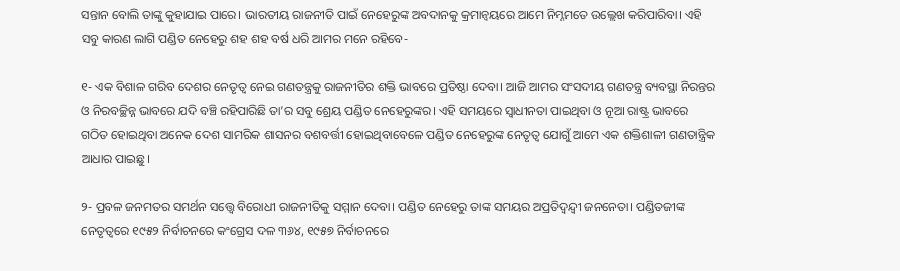ସନ୍ତାନ ବୋଲି ତାଙ୍କୁ କୁହାଯାଇ ପାରେ। ଭାରତୀୟ ରାଜନୀତି ପାଇଁ ନେହେରୁଙ୍କ ଅବଦାନକୁ କ୍ରମାନ୍ୱୟରେ ଆମେ ନିମ୍ନମତେ ଉଲ୍ଲେଖ କରିପାରିବା। ଏହି ସବୁ କାରଣ ଲାଗି ପଣ୍ଡିତ ନେହେରୁ ଶହ ଶହ ବର୍ଷ ଧରି ଆମର ମନେ ରହିବେ-

୧- ଏକ ବିଶାଳ ଗରିବ ଦେଶର ନେତୃତ୍ୱ ନେଇ ଗଣତନ୍ତ୍ରକୁ ରାଜନୀତିର ଶକ୍ତି ଭାବରେ ପ୍ରତିଷ୍ଠା ଦେବା। ଆଜି ଆମର ସଂସଦୀୟ ଗଣତନ୍ତ୍ର ବ୍ୟବସ୍ଥା ନିରନ୍ତର ଓ ନିରବଚ୍ଛିନ୍ନ ଭାବରେ ଯଦି ବଞ୍ଚି ରହିପାରିଛି ତା’ର ସବୁ ଶ୍ରେୟ ପଣ୍ଡିତ ନେହେରୁଙ୍କର। ଏହି ସମୟରେ ସ୍ୱାଧୀନତା ପାଇଥିବା ଓ ନୂଆ ରାଷ୍ଟ୍ର ଭାବରେ ଗଠିତ ହୋଇଥିବା ଅନେକ ଦେଶ ସାମରିକ ଶାସନର ବଶବର୍ତ୍ତୀ ହୋଇଥିବାବେଳେ ପଣ୍ଡିତ ନେହେରୁଙ୍କ ନେତୃତ୍ୱ ଯୋଗୁଁ ଆମେ ଏକ ଶକ୍ତିଶାଳୀ ଗଣତାନ୍ତ୍ରିକ ଆଧାର ପାଇଛୁ।

୨- ପ୍ରବଳ ଜନମତର ସମର୍ଥନ ସତ୍ତ୍ୱେ ବିରୋଧୀ ରାଜନୀତିକୁ ସମ୍ମାନ ଦେବା। ପଣ୍ଡିତ ନେହେରୁ ତାଙ୍କ ସମୟର ଅପ୍ରତିଦ୍ୱନ୍ଦ୍ୱୀ ଜନନେତା। ପଣ୍ଡିତଜୀଙ୍କ ନେତୃତ୍ୱରେ ୧୯୫୨ ନିର୍ବାଚନରେ କଂଗ୍ରେସ ଦଳ ୩୬୪, ୧୯୫୭ ନିର୍ବାଚନରେ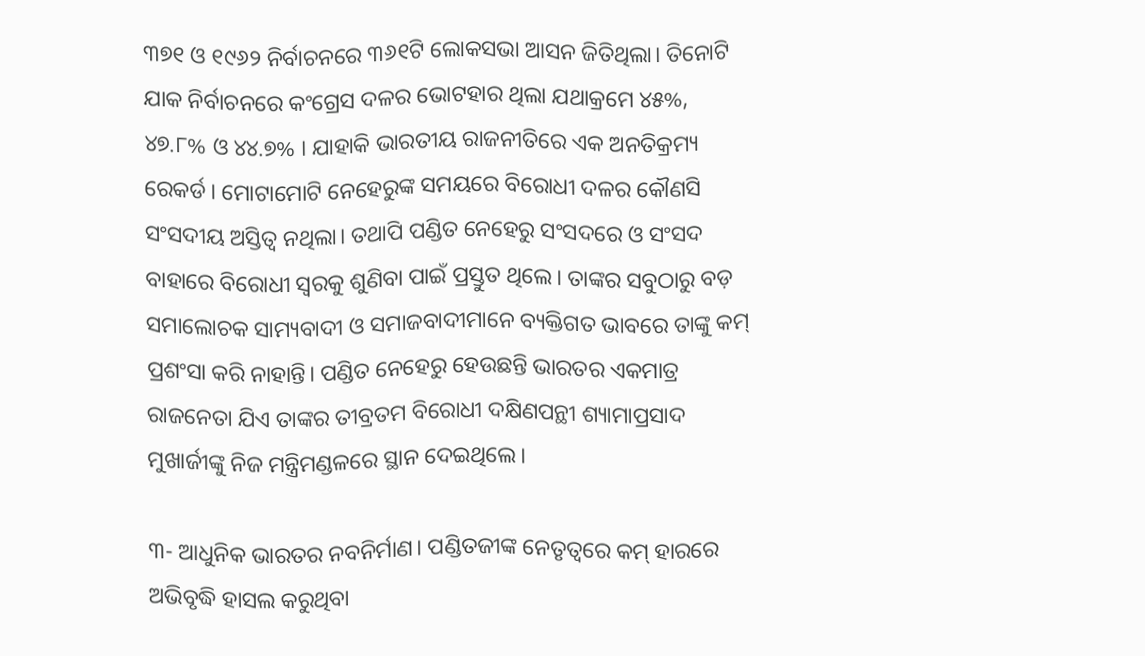୩୭୧ ଓ ୧୯୬୨ ନିର୍ବାଚନରେ ୩୬୧ଟି ଲୋକସଭା ଆସନ ଜିତିଥିଲା। ତିନୋଟି ଯାକ ନିର୍ବାଚନରେ କଂଗ୍ରେସ ଦଳର ଭୋଟହାର ଥିଲା ଯଥାକ୍ରମେ ୪୫%, ୪୭.୮% ଓ ୪୪.୭% । ଯାହାକି ଭାରତୀୟ ରାଜନୀତିରେ ଏକ ଅନତିକ୍ରମ୍ୟ ରେକର୍ଡ। ମୋଟାମୋଟି ନେହେରୁଙ୍କ ସମୟରେ ବିରୋଧୀ ଦଳର କୌଣସି ସଂସଦୀୟ ଅସ୍ତିତ୍ୱ ନଥିଲା। ତଥାପି ପଣ୍ଡିତ ନେହେରୁ ସଂସଦରେ ଓ ସଂସଦ ବାହାରେ ବିରୋଧୀ ସ୍ୱରକୁ ଶୁଣିବା ପାଇଁ ପ୍ରସ୍ତୁତ ଥିଲେ। ତାଙ୍କର ସବୁଠାରୁ ବଡ଼ ସମାଲୋଚକ ସାମ୍ୟବାଦୀ ଓ ସମାଜବାଦୀମାନେ ବ୍ୟକ୍ତିଗତ ଭାବରେ ତାଙ୍କୁ କମ୍ ପ୍ରଶଂସା କରି ନାହାନ୍ତି। ପଣ୍ଡିତ ନେହେରୁ ହେଉଛନ୍ତି ଭାରତର ଏକମାତ୍ର ରାଜନେତା ଯିଏ ତାଙ୍କର ତୀବ୍ରତମ ବିରୋଧୀ ଦକ୍ଷିଣପନ୍ଥୀ ଶ୍ୟାମାପ୍ରସାଦ ମୁଖାର୍ଜୀଙ୍କୁ ନିଜ ମନ୍ତ୍ରିମଣ୍ଡଳରେ ସ୍ଥାନ ଦେଇଥିଲେ।

୩- ଆଧୁନିକ ଭାରତର ନବନିର୍ମାଣ। ପଣ୍ଡିତଜୀଙ୍କ ନେତୃତ୍ୱରେ କମ୍ ହାରରେ ଅଭିବୃଦ୍ଧି ହାସଲ କରୁଥିବା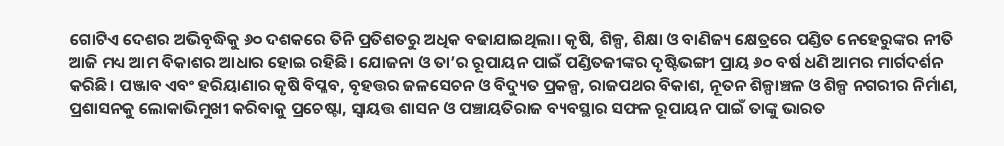ଗୋଟିଏ ଦେଶର ଅଭିବୃଦ୍ଧିକୁ ୬୦ ଦଶକରେ ତିନି ପ୍ରତିଶତରୁ ଅଧିକ ବଢାଯାଇଥିଲା। କୃଷି, ଶିଳ୍ପ, ଶିକ୍ଷା ଓ ବାଣିଜ୍ୟ କ୍ଷେତ୍ରରେ ପଣ୍ଡିତ ନେହେରୁଙ୍କର ନୀତି ଆଜି ମଧ୍ୟ ଆମ ବିକାଶର ଆଧାର ହୋଇ ରହିଛି। ଯୋଜନା ଓ ତା’ର ରୂପାୟନ ପାଇଁ ପଣ୍ଡିତଜୀଙ୍କର ଦୃଷ୍ଟିଭଙ୍ଗୀ ପ୍ରାୟ ୬୦ ବର୍ଷ ଧଣି ଆମର ମାର୍ଗଦର୍ଶନ କରିଛି। ପଞ୍ଜାବ ଏବଂ ହରିୟାଣାର କୃଷି ବିପ୍ଳବ, ବୃହତ୍ତର ଜଳସେଚନ ଓ ବିଦ୍ୟୁତ ପ୍ରକଳ୍ପ, ରାଜପଥର ବିକାଶ, ନୂତନ ଶିଳ୍ପାଞ୍ଚଳ ଓ ଶିଳ୍ପ ନଗରୀର ନିର୍ମାଣ, ପ୍ରଶାସନକୁ ଲୋକାଭିମୁଖୀ କରିବାକୁ ପ୍ରଚେଷ୍ଟା, ସ୍ୱାୟତ୍ତ ଶାସନ ଓ ପଞ୍ଚାୟତିରାଜ ବ୍ୟବସ୍ଥାର ସଫଳ ରୂପାୟନ ପାଇଁ ତାଙ୍କୁ ଭାରତ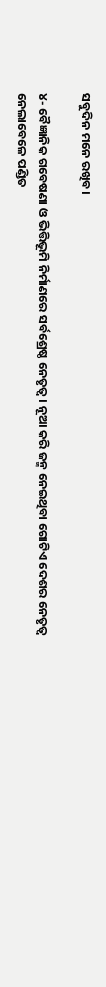ସବୁଦିନ ମନେ ରଖିବ।

୪- ବୈଜ୍ଞାନିକ ଗବେଷଣା ଓ ଭିତ୍ତିଭୂମି ନିର୍ମାଣରେ ସର୍ବଶ୍ରେଷ୍ଠ ନେତୃତ୍ୱ। ନୂଆ କରି ଜନ୍ମ ନେଇଥିବା ଗୋଟିଏ ଦେଶର ନେତୃତ୍ୱ ନେଲାବେଳେ ପଣ୍ଡିତ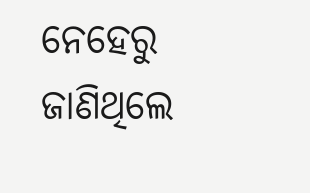ନେହେରୁ ଜାଣିଥିଲେ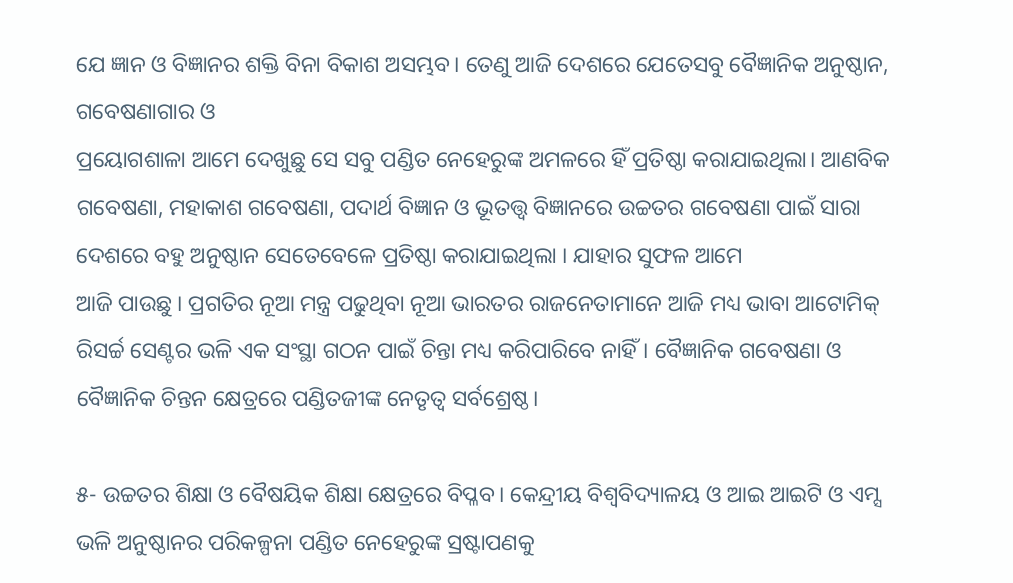ଯେ ଜ୍ଞାନ ଓ ବିଜ୍ଞାନର ଶକ୍ତି ବିନା ବିକାଶ ଅସମ୍ଭବ। ତେଣୁ ଆଜି ଦେଶରେ ଯେତେସବୁ ବୈଜ୍ଞାନିକ ଅନୁଷ୍ଠାନ, ଗବେଷଣାଗାର ଓ
ପ୍ରୟୋଗଶାଳା ଆମେ ଦେଖୁଛୁ ସେ ସବୁ ପଣ୍ଡିତ ନେହେରୁଙ୍କ ଅମଳରେ ହିଁ ପ୍ରତିଷ୍ଠା କରାଯାଇଥିଲା। ଆଣବିକ ଗବେଷଣା, ମହାକାଶ ଗବେଷଣା, ପଦାର୍ଥ ବିଜ୍ଞାନ ଓ ଭୂତତ୍ତ୍ୱ ବିଜ୍ଞାନରେ ଉଚ୍ଚତର ଗବେଷଣା ପାଇଁ ସାରା ଦେଶରେ ବହୁ ଅନୁଷ୍ଠାନ ସେତେବେଳେ ପ୍ରତିଷ୍ଠା କରାଯାଇଥିଲା । ଯାହାର ସୁଫଳ ଆମେ
ଆଜି ପାଉଛୁ । ପ୍ରଗତିର ନୂଆ ମନ୍ତ୍ର ପଢୁଥିବା ନୂଆ ଭାରତର ରାଜନେତାମାନେ ଆଜି ମଧ୍ୟ ଭାବା ଆଟୋମିକ୍ ରିସର୍ଚ୍ଚ ସେଣ୍ଟର ଭଳି ଏକ ସଂସ୍ଥା ଗଠନ ପାଇଁ ଚିନ୍ତା ମଧ୍ୟ କରିପାରିବେ ନାହିଁ। ବୈଜ୍ଞାନିକ ଗବେଷଣା ଓ ବୈଜ୍ଞାନିକ ଚିନ୍ତନ କ୍ଷେତ୍ରରେ ପଣ୍ଡିତଜୀଙ୍କ ନେତୃତ୍ୱ ସର୍ବଶ୍ରେଷ୍ଠ।

୫- ଉଚ୍ଚତର ଶିକ୍ଷା ଓ ବୈଷୟିକ ଶିକ୍ଷା କ୍ଷେତ୍ରରେ ବିପ୍ଳବ। କେନ୍ଦ୍ରୀୟ ବିଶ୍ୱବିଦ୍ୟାଳୟ ଓ ଆଇ ଆଇଟି ଓ ଏମ୍ସ ଭଳି ଅନୁଷ୍ଠାନର ପରିକଳ୍ପନା ପଣ୍ଡିତ ନେହେରୁଙ୍କ ସ୍ରଷ୍ଟାପଣକୁ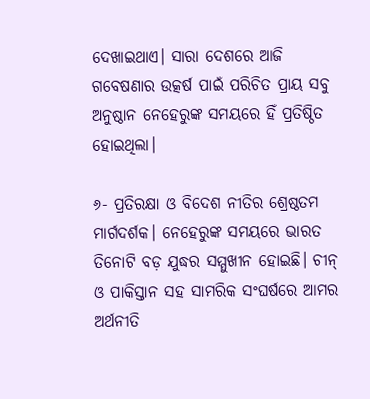ଦେଖାଇଥାଏ। ସାରା ଦେଶରେ ଆଜି ଗବେଷଣାର ଉତ୍କର୍ଷ ପାଇଁ ପରିଚିତ ପ୍ରାୟ ସବୁ ଅନୁଷ୍ଠାନ ନେହେରୁଙ୍କ ସମୟରେ ହିଁ ପ୍ରତିଷ୍ଠିତ ହୋଇଥିଲା।

୬- ପ୍ରତିରକ୍ଷା ଓ ବିଦେଶ ନୀତିର ଶ୍ରେଷ୍ଠତମ ମାର୍ଗଦର୍ଶକ। ନେହେରୁଙ୍କ ସମୟରେ ଭାରତ ତିନୋଟି ବଡ଼ ଯୁଦ୍ଧର ସମ୍ମୁଖୀନ ହୋଇଛି। ଚୀନ୍ ଓ ପାକିସ୍ତାନ ସହ ସାମରିକ ସଂଘର୍ଷରେ ଆମର ଅର୍ଥନୀତି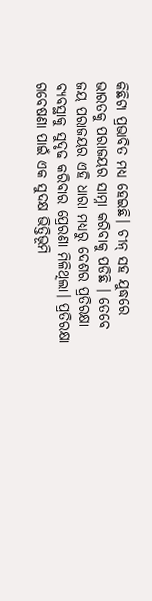କିଛିଟା ପ୍ରଭାବିତ ମଧ୍ୟ ହେଇଛି। ଚୀନ୍ ସହ ଯୁଦ୍ଧରେ ଭାରତକୁ ପରାଜୟର ସାମ୍ନା କରିବାକୁ ପଡିଛି । ତେବେ ଜୟ ପରାଜୟର ଏହି ଧାରା ମଧ୍ୟରୁ ଦେଶର ପ୍ରତିରକ୍ଷା ବ୍ୟବସ୍ଥାକୁ ସୁଦୃଢ କରିବାର ପ୍ରେରଣା ମିଳିଥିଲା। ପ୍ରତିରକ୍ଷା ଗବେଷଣା ପାଇଁ ଏକ ସୁଦକ୍ଷ ଭିତ୍ତିଭୂମି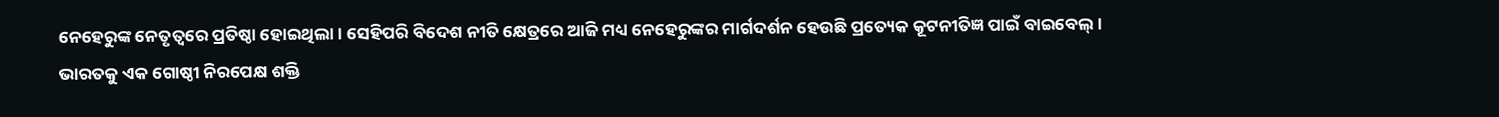ନେହେରୁଙ୍କ ନେତୃତ୍ୱରେ ପ୍ରତିଷ୍ଠା ହୋଇଥିଲା। ସେହିପରି ବିଦେଶ ନୀତି କ୍ଷେତ୍ରରେ ଆଜି ମଧ୍ୟ ନେହେରୁଙ୍କର ମାର୍ଗଦର୍ଶନ ହେଉଛି ପ୍ରତ୍ୟେକ କୂଟନୀତିଜ୍ଞ ପାଇଁ ବାଇବେଲ୍। ଭାରତକୁ ଏକ ଗୋଷ୍ଠୀ ନିରପେକ୍ଷ ଶକ୍ତି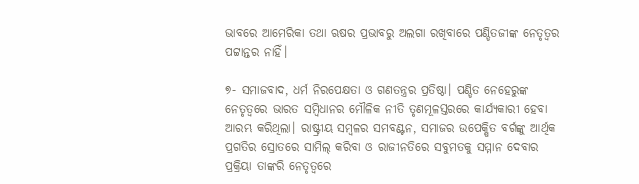ଭାବରେ ଆମେରିକା ତଥା ଋଷର ପ୍ରଭାବରୁ ଅଲଗା ରଖିବାରେ ପଣ୍ଡିତଜୀଙ୍କ ନେତୃତ୍ୱର ପଟ୍ଟାନ୍ତର ନାହିଁ।

୭- ସମାଜବାଦ, ଧର୍ମ ନିରପେକ୍ଷତା ଓ ଗଣତନ୍ତ୍ରର ପ୍ରତିଷ୍ଠା। ପଣ୍ଡିତ ନେହେରୁଙ୍କ ନେତୃତ୍ୱରେ ଭାରତ ସମ୍ବିଧାନର ମୌଳିକ ନୀତି ତୃଣମୂଳସ୍ତରରେ କାର୍ଯ୍ୟକାରୀ ହେବା ଆରମ୍ଭ କରିଥିଲା। ରାଷ୍ଟ୍ରୀୟ ସମ୍ବଳର ସମବଣ୍ଟନ, ସମାଜର ଉପେକ୍ଷିତ ବର୍ଗଙ୍କୁ ଆର୍ଥିକ ପ୍ରଗତିର ସ୍ରୋତରେ ସାମିଲ୍ କରିବା ଓ ରାଜୀନତିରେ ସବୁମତକୁ ସମ୍ମାନ ଦେବାର ପ୍ରକ୍ରିୟା ତାଙ୍କରି ନେତୃତ୍ୱରେ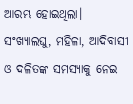ଆରମ୍ଭ ହୋଇଥିଲା। ସଂଖ୍ୟାଲଘୁ, ମହିଳା, ଆଦିବାସୀ ଓ ଦଳିତଙ୍କ ସମସ୍ୟାକୁ ନେଇ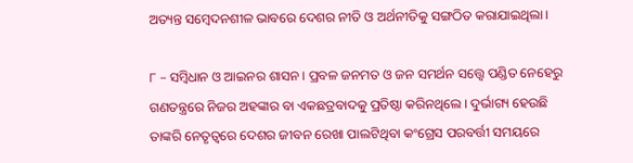ଅତ୍ୟନ୍ତ ସମ୍ବେଦନଶୀଳ ଭାବରେ ଦେଶର ନୀତି ଓ ଅର୍ଥନୀତିକୁ ସଙ୍ଗଠିତ କରାଯାଇଥିଲା।

୮ – ସମ୍ବିଧାନ ଓ ଆଇନର ଶାସନ। ପ୍ରବଳ ଜନମତ ଓ ଜନ ସମର୍ଥନ ସତ୍ତ୍ୱେ ପଣ୍ଡିତ ନେହେରୁ ଗଣତନ୍ତ୍ରରେ ନିଜର ଅହଙ୍କାର ବା ଏକଛତ୍ରବାଦକୁ ପ୍ରତିଷ୍ଠା କରିନଥିଲେ। ଦୁର୍ଭାଗ୍ୟ ହେଉଛି ତାଙ୍କରି ନେତୃତ୍ୱରେ ଦେଶର ଜୀବନ ରେଖା ପାଲଟିଥିବା କଂଗ୍ରେସ ପରବର୍ତ୍ତୀ ସମୟରେ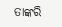ତାଙ୍କରି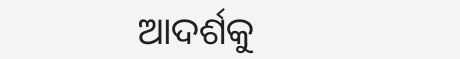ଆଦର୍ଶକୁ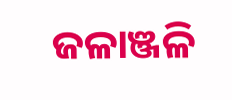ଜଳାଞ୍ଜଳି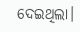ଦେଇଥିଲା।